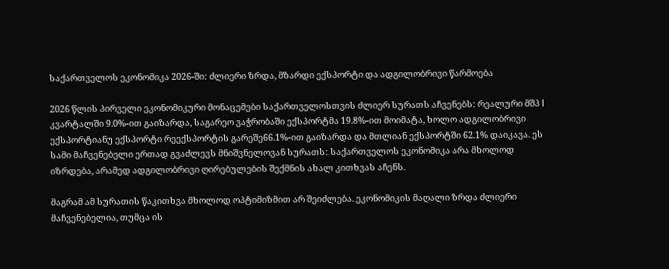საქართველოს ეკონომიკა 2026-ში: ძლიერი ზრდა, მზარდი ექსპორტი და ადგილობრივი წარმოება

2026 წლის პირველი ეკონომიკური მონაცემები საქართველოსთვის ძლიერ სურათს აჩვენებს: რეალური მშპ I კვარტალში 9.0%-ით გაიზარდა, საგარეო ვაჭრობაში ექსპორტმა 19.8%-ით მოიმატა, ხოლო ადგილობრივი ექსპორტიანუ ექსპორტი რეექსპორტის გარეშე66.1%-ით გაიზარდა და მთლიან ექსპორტში 62.1% დაიკავა. ეს სამი მაჩვენებელი ერთად გვაძლევს მნიშვნელოვან სურათს: საქართველოს ეკონომიკა არა მხოლოდ იზრდება, არამედ ადგილობრივი ღირებულების შექმნის ახალ კითხვას აჩენს.

მაგრამ ამ სურათის წაკითხვა მხოლოდ ოპტიმიზმით არ შეიძლება. ეკონომიკის მაღალი ზრდა ძლიერი მაჩვენებელია, თუმცა ის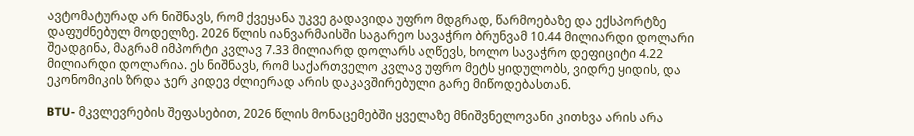ავტომატურად არ ნიშნავს, რომ ქვეყანა უკვე გადავიდა უფრო მდგრად, წარმოებაზე და ექსპორტზე დაფუძნებულ მოდელზე. 2026 წლის იანვარმაისში საგარეო სავაჭრო ბრუნვამ 10.44 მილიარდი დოლარი შეადგინა, მაგრამ იმპორტი კვლავ 7.33 მილიარდ დოლარს აღწევს, ხოლო სავაჭრო დეფიციტი 4.22 მილიარდი დოლარია. ეს ნიშნავს, რომ საქართველო კვლავ უფრო მეტს ყიდულობს, ვიდრე ყიდის, და ეკონომიკის ზრდა ჯერ კიდევ ძლიერად არის დაკავშირებული გარე მიწოდებასთან.

BTU- მკვლევრების შეფასებით, 2026 წლის მონაცემებში ყველაზე მნიშვნელოვანი კითხვა არის არა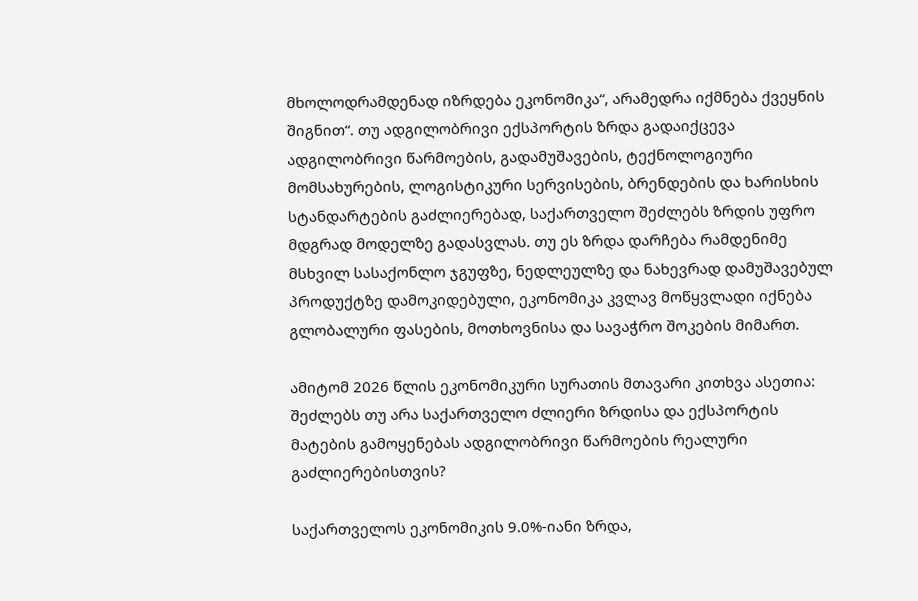მხოლოდრამდენად იზრდება ეკონომიკა“, არამედრა იქმნება ქვეყნის შიგნით“. თუ ადგილობრივი ექსპორტის ზრდა გადაიქცევა ადგილობრივი წარმოების, გადამუშავების, ტექნოლოგიური მომსახურების, ლოგისტიკური სერვისების, ბრენდების და ხარისხის სტანდარტების გაძლიერებად, საქართველო შეძლებს ზრდის უფრო მდგრად მოდელზე გადასვლას. თუ ეს ზრდა დარჩება რამდენიმე მსხვილ სასაქონლო ჯგუფზე, ნედლეულზე და ნახევრად დამუშავებულ პროდუქტზე დამოკიდებული, ეკონომიკა კვლავ მოწყვლადი იქნება გლობალური ფასების, მოთხოვნისა და სავაჭრო შოკების მიმართ.

ამიტომ 2026 წლის ეკონომიკური სურათის მთავარი კითხვა ასეთია: შეძლებს თუ არა საქართველო ძლიერი ზრდისა და ექსპორტის მატების გამოყენებას ადგილობრივი წარმოების რეალური გაძლიერებისთვის?

საქართველოს ეკონომიკის 9.0%-იანი ზრდა,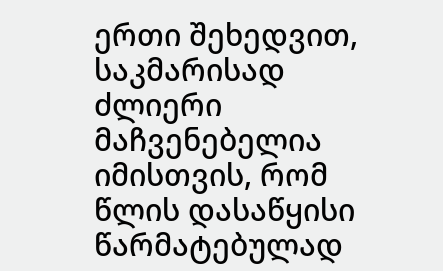ერთი შეხედვით, საკმარისად ძლიერი მაჩვენებელია იმისთვის, რომ წლის დასაწყისი წარმატებულად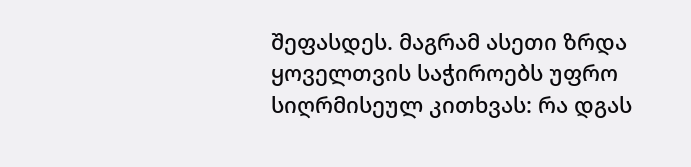შეფასდეს. მაგრამ ასეთი ზრდა ყოველთვის საჭიროებს უფრო სიღრმისეულ კითხვას: რა დგას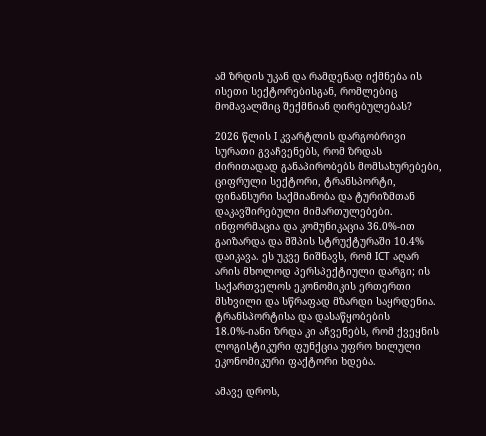ამ ზრდის უკან და რამდენად იქმნება ის ისეთი სექტორებისგან, რომლებიც მომავალშიც შექმნიან ღირებულებას?

2026 წლის I კვარტლის დარგობრივი სურათი გვაჩვენებს, რომ ზრდას ძირითადად განაპირობებს მომსახურებები, ციფრული სექტორი, ტრანსპორტი, ფინანსური საქმიანობა და ტურიზმთან დაკავშირებული მიმართულებები. ინფორმაცია და კომუნიკაცია 36.0%-ით გაიზარდა და მშპის სტრუქტურაში 10.4% დაიკავა. ეს უკვე ნიშნავს, რომ ICT აღარ არის მხოლოდ პერსპექტიული დარგი; ის საქართველოს ეკონომიკის ერთერთი მსხვილი და სწრაფად მზარდი საყრდენია. ტრანსპორტისა და დასაწყობების 18.0%-იანი ზრდა კი აჩვენებს, რომ ქვეყნის ლოგისტიკური ფუნქცია უფრო ხილული ეკონომიკური ფაქტორი ხდება.

ამავე დროს,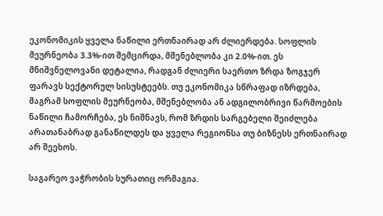ეკონომიკის ყველა ნაწილი ერთნაირად არ ძლიერდება. სოფლის მეურნეობა 3.3%-ით შემცირდა, მშენებლობა კი 2.0%-ით. ეს მნიშვნელოვანი დეტალია, რადგან ძლიერი საერთო ზრდა ზოგჯერ ფარავს სექტორულ სისუსტეებს. თუ ეკონომიკა სწრაფად იზრდება, მაგრამ სოფლის მეურნეობა, მშენებლობა ან ადგილობრივი წარმოების ნაწილი ჩამორჩება, ეს ნიშნავს, რომ ზრდის სარგებელი შეიძლება არათანაბრად განაწილდეს და ყველა რეგიონსა თუ ბიზნესს ერთნაირად არ შეეხოს.

საგარეო ვაჭრობის სურათიც ორმაგია.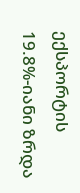ექსპორტის 19.8%-იანი ზრდა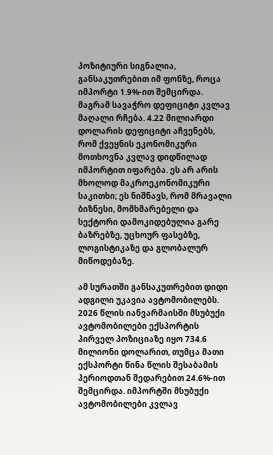პოზიტიური სიგნალია, განსაკუთრებით იმ ფონზე, როცა იმპორტი 1.9%-ით შემცირდა. მაგრამ სავაჭრო დეფიციტი კვლავ მაღალი რჩება. 4.22 მილიარდი დოლარის დეფიციტი აჩვენებს, რომ ქვეყნის ეკონომიკური მოთხოვნა კვლავ დიდწილად იმპორტით იფარება. ეს არ არის მხოლოდ მაკროეკონომიკური საკითხი; ეს ნიშნავს, რომ მრავალი ბიზნესი, მომხმარებელი და სექტორი დამოკიდებულია გარე ბაზრებზე, უცხოურ ფასებზე, ლოგისტიკაზე და გლობალურ მიწოდებაზე.

ამ სურათში განსაკუთრებით დიდი ადგილი უკავია ავტომობილებს. 2026 წლის იანვარმაისში მსუბუქი ავტომობილები ექსპორტის პირველ პოზიციაზე იყო 734.6 მილიონი დოლარით, თუმცა მათი ექსპორტი წინა წლის შესაბამის პერიოდთან შედარებით 24.6%-ით შემცირდა. იმპორტში მსუბუქი ავტომობილები კვლავ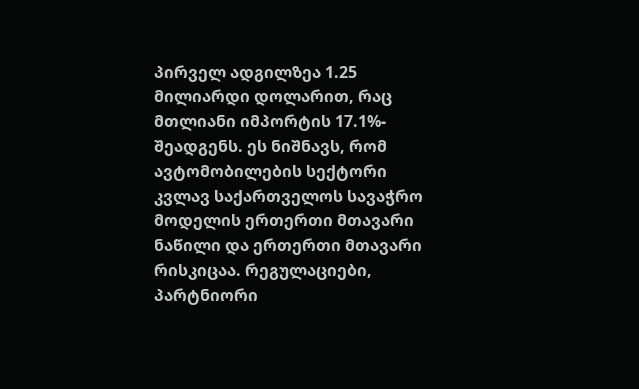პირველ ადგილზეა 1.25 მილიარდი დოლარით, რაც მთლიანი იმპორტის 17.1%- შეადგენს. ეს ნიშნავს, რომ ავტომობილების სექტორი კვლავ საქართველოს სავაჭრო მოდელის ერთერთი მთავარი ნაწილი და ერთერთი მთავარი რისკიცაა. რეგულაციები, პარტნიორი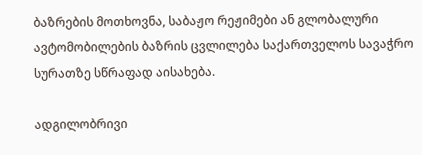ბაზრების მოთხოვნა, საბაჟო რეჟიმები ან გლობალური ავტომობილების ბაზრის ცვლილება საქართველოს სავაჭრო სურათზე სწრაფად აისახება.

ადგილობრივი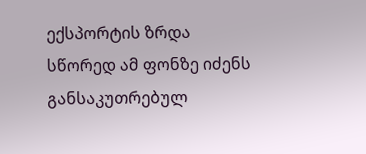ექსპორტის ზრდა სწორედ ამ ფონზე იძენს განსაკუთრებულ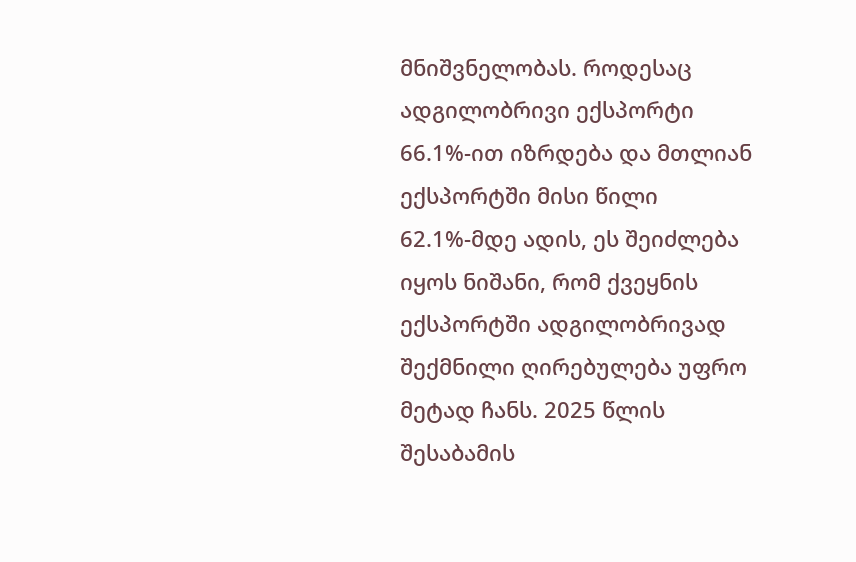მნიშვნელობას. როდესაც ადგილობრივი ექსპორტი 66.1%-ით იზრდება და მთლიან ექსპორტში მისი წილი 62.1%-მდე ადის, ეს შეიძლება იყოს ნიშანი, რომ ქვეყნის ექსპორტში ადგილობრივად შექმნილი ღირებულება უფრო მეტად ჩანს. 2025 წლის შესაბამის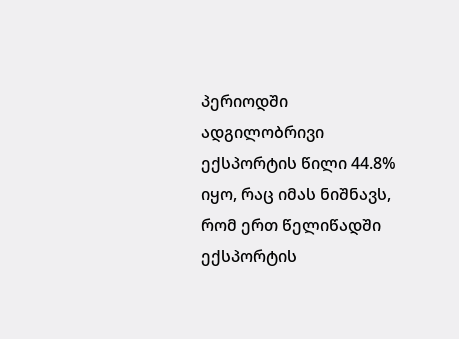პერიოდში ადგილობრივი ექსპორტის წილი 44.8% იყო, რაც იმას ნიშნავს, რომ ერთ წელიწადში ექსპორტის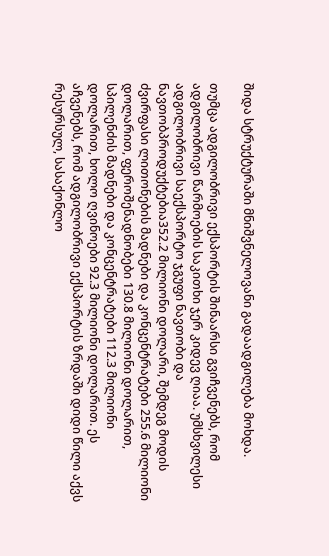შიდა სტრუქტურაში მნიშვნელოვანი გადაადგილება მოხდა.

თუმცა ადგილობრივი ექსპორტის შინაარსი გვიჩვენებს, რომ ადგილობრივი წარმოების საკითხი ჯერ კიდევ ღიაა. უმსხვილესი ადგილობრივი საექსპორტო ჯგუფი ნავთობი და ნავთობპროდუქტებია352.2 მილიონი დოლარი, შემდეგ მოდის ძვირფასი ლითონების მადნები და კონცენტრატები 255.6 მილიონი დოლარით, ფეროშენადნობები 130.8 მილიონი დოლარით, სპილენძის მადნები და კონცენტრატები 112.3 მილიონი დოლარით, ხოლო ღვინოები 92.3 მილიონი დოლარით. ეს აჩვენებს, რომ ადგილობრივი ექსპორტის ზრდაში დიდი წილი აქვს რესურსულ, სასაქონლო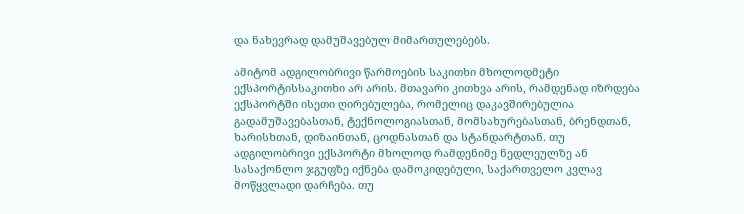და ნახევრად დამუშავებულ მიმართულებებს.

ამიტომ ადგილობრივი წარმოების საკითხი მხოლოდმეტი ექსპორტისსაკითხი არ არის. მთავარი კითხვა არის, რამდენად იზრდება ექსპორტში ისეთი ღირებულება, რომელიც დაკავშირებულია გადამუშავებასთან, ტექნოლოგიასთან, მომსახურებასთან, ბრენდთან, ხარისხთან, დიზაინთან, ცოდნასთან და სტანდარტთან. თუ ადგილობრივი ექსპორტი მხოლოდ რამდენიმე ნედლეულზე ან სასაქონლო ჯგუფზე იქნება დამოკიდებული, საქართველო კვლავ მოწყვლადი დარჩება. თუ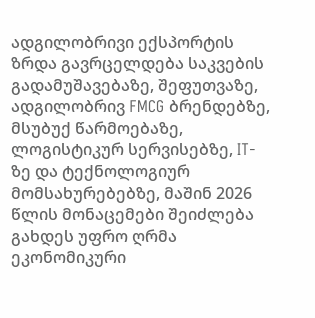ადგილობრივი ექსპორტის ზრდა გავრცელდება საკვების გადამუშავებაზე, შეფუთვაზე, ადგილობრივ FMCG ბრენდებზე, მსუბუქ წარმოებაზე, ლოგისტიკურ სერვისებზე, IT-ზე და ტექნოლოგიურ მომსახურებებზე, მაშინ 2026 წლის მონაცემები შეიძლება გახდეს უფრო ღრმა ეკონომიკური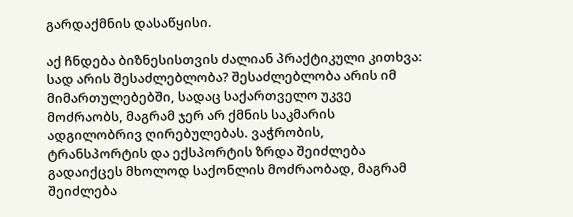გარდაქმნის დასაწყისი.

აქ ჩნდება ბიზნესისთვის ძალიან პრაქტიკული კითხვა: სად არის შესაძლებლობა? შესაძლებლობა არის იმ მიმართულებებში, სადაც საქართველო უკვე მოძრაობს, მაგრამ ჯერ არ ქმნის საკმარის ადგილობრივ ღირებულებას. ვაჭრობის, ტრანსპორტის და ექსპორტის ზრდა შეიძლება გადაიქცეს მხოლოდ საქონლის მოძრაობად, მაგრამ შეიძლება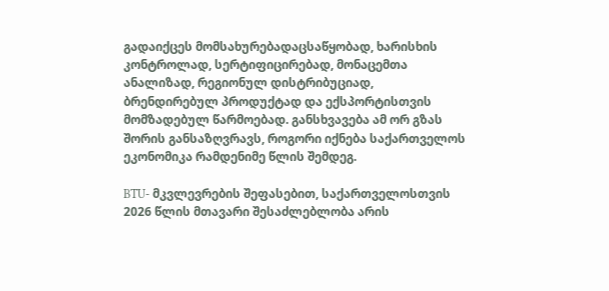გადაიქცეს მომსახურებადაცსაწყობად, ხარისხის კონტროლად, სერტიფიცირებად, მონაცემთა ანალიზად, რეგიონულ დისტრიბუციად, ბრენდირებულ პროდუქტად და ექსპორტისთვის მომზადებულ წარმოებად. განსხვავება ამ ორ გზას შორის განსაზღვრავს, როგორი იქნება საქართველოს ეკონომიკა რამდენიმე წლის შემდეგ.

BTU- მკვლევრების შეფასებით, საქართველოსთვის 2026 წლის მთავარი შესაძლებლობა არის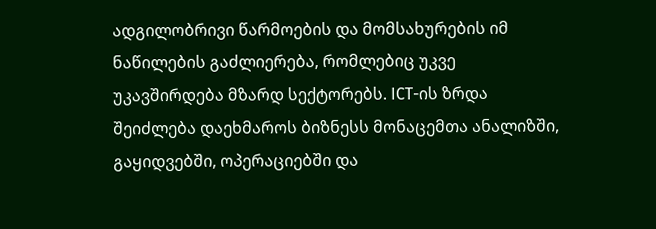ადგილობრივი წარმოების და მომსახურების იმ ნაწილების გაძლიერება, რომლებიც უკვე უკავშირდება მზარდ სექტორებს. ICT-ის ზრდა შეიძლება დაეხმაროს ბიზნესს მონაცემთა ანალიზში, გაყიდვებში, ოპერაციებში და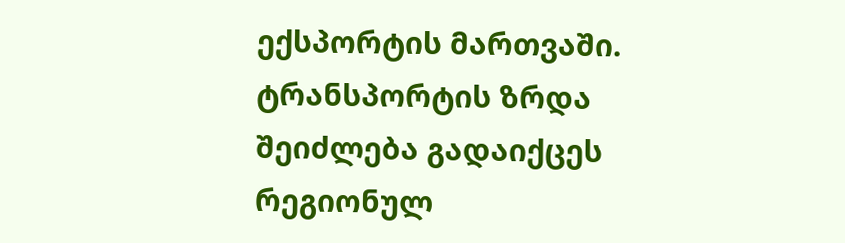ექსპორტის მართვაში. ტრანსპორტის ზრდა შეიძლება გადაიქცეს რეგიონულ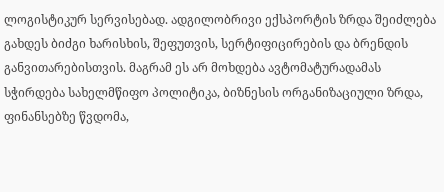ლოგისტიკურ სერვისებად. ადგილობრივი ექსპორტის ზრდა შეიძლება გახდეს ბიძგი ხარისხის, შეფუთვის, სერტიფიცირების და ბრენდის განვითარებისთვის. მაგრამ ეს არ მოხდება ავტომატურადამას სჭირდება სახელმწიფო პოლიტიკა, ბიზნესის ორგანიზაციული ზრდა, ფინანსებზე წვდომა,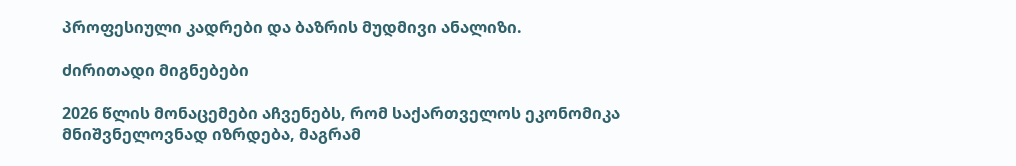პროფესიული კადრები და ბაზრის მუდმივი ანალიზი.

ძირითადი მიგნებები

2026 წლის მონაცემები აჩვენებს, რომ საქართველოს ეკონომიკა მნიშვნელოვნად იზრდება, მაგრამ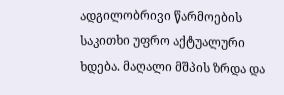ადგილობრივი წარმოების საკითხი უფრო აქტუალური ხდება. მაღალი მშპის ზრდა და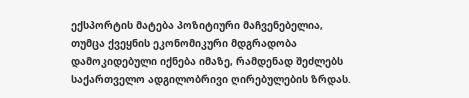ექსპორტის მატება პოზიტიური მაჩვენებელია, თუმცა ქვეყნის ეკონომიკური მდგრადობა დამოკიდებული იქნება იმაზე, რამდენად შეძლებს საქართველო ადგილობრივი ღირებულების ზრდას.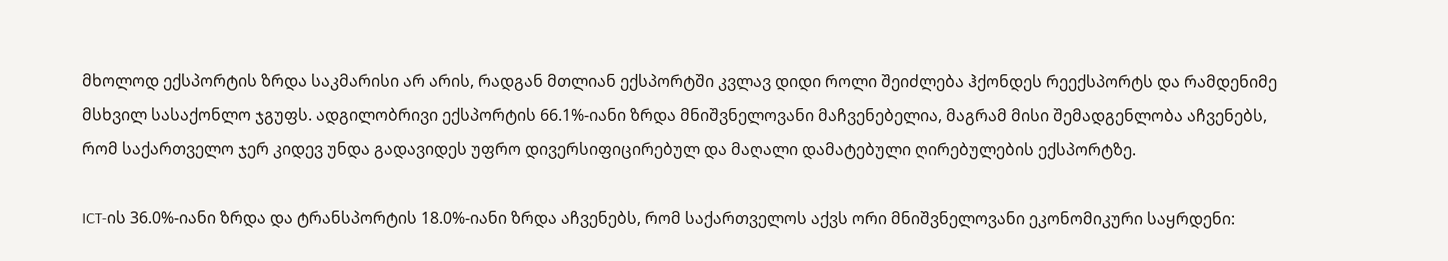მხოლოდ ექსპორტის ზრდა საკმარისი არ არის, რადგან მთლიან ექსპორტში კვლავ დიდი როლი შეიძლება ჰქონდეს რეექსპორტს და რამდენიმე მსხვილ სასაქონლო ჯგუფს. ადგილობრივი ექსპორტის 66.1%-იანი ზრდა მნიშვნელოვანი მაჩვენებელია, მაგრამ მისი შემადგენლობა აჩვენებს, რომ საქართველო ჯერ კიდევ უნდა გადავიდეს უფრო დივერსიფიცირებულ და მაღალი დამატებული ღირებულების ექსპორტზე.

ICT-ის 36.0%-იანი ზრდა და ტრანსპორტის 18.0%-იანი ზრდა აჩვენებს, რომ საქართველოს აქვს ორი მნიშვნელოვანი ეკონომიკური საყრდენი: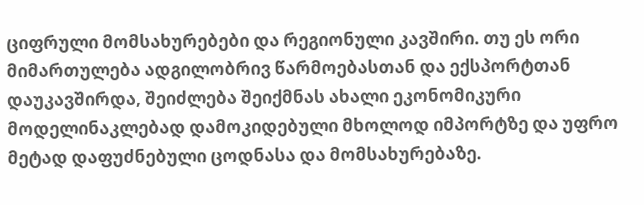ციფრული მომსახურებები და რეგიონული კავშირი. თუ ეს ორი მიმართულება ადგილობრივ წარმოებასთან და ექსპორტთან დაუკავშირდა, შეიძლება შეიქმნას ახალი ეკონომიკური მოდელინაკლებად დამოკიდებული მხოლოდ იმპორტზე და უფრო მეტად დაფუძნებული ცოდნასა და მომსახურებაზე.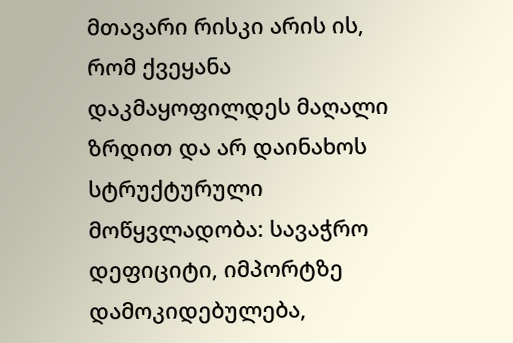მთავარი რისკი არის ის, რომ ქვეყანა დაკმაყოფილდეს მაღალი ზრდით და არ დაინახოს სტრუქტურული მოწყვლადობა: სავაჭრო დეფიციტი, იმპორტზე დამოკიდებულება,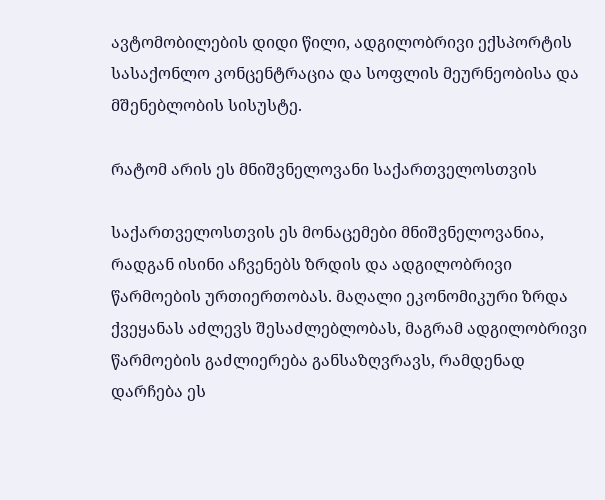ავტომობილების დიდი წილი, ადგილობრივი ექსპორტის სასაქონლო კონცენტრაცია და სოფლის მეურნეობისა და მშენებლობის სისუსტე.

რატომ არის ეს მნიშვნელოვანი საქართველოსთვის

საქართველოსთვის ეს მონაცემები მნიშვნელოვანია, რადგან ისინი აჩვენებს ზრდის და ადგილობრივი წარმოების ურთიერთობას. მაღალი ეკონომიკური ზრდა ქვეყანას აძლევს შესაძლებლობას, მაგრამ ადგილობრივი წარმოების გაძლიერება განსაზღვრავს, რამდენად დარჩება ეს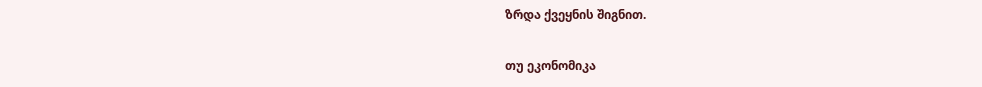ზრდა ქვეყნის შიგნით.

თუ ეკონომიკა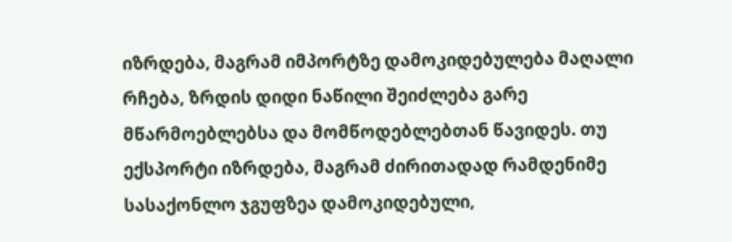იზრდება, მაგრამ იმპორტზე დამოკიდებულება მაღალი რჩება, ზრდის დიდი ნაწილი შეიძლება გარე მწარმოებლებსა და მომწოდებლებთან წავიდეს. თუ ექსპორტი იზრდება, მაგრამ ძირითადად რამდენიმე სასაქონლო ჯგუფზეა დამოკიდებული,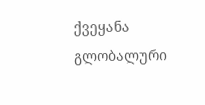ქვეყანა გლობალური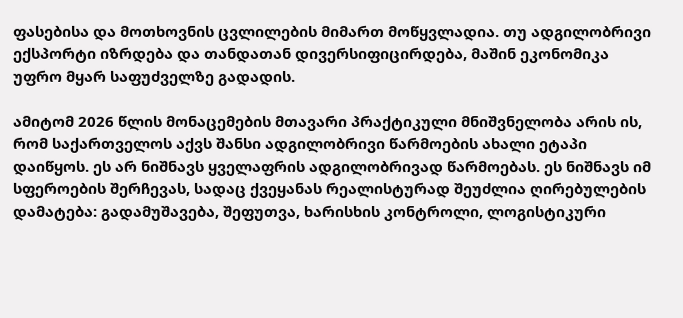ფასებისა და მოთხოვნის ცვლილების მიმართ მოწყვლადია. თუ ადგილობრივი ექსპორტი იზრდება და თანდათან დივერსიფიცირდება, მაშინ ეკონომიკა უფრო მყარ საფუძველზე გადადის.

ამიტომ 2026 წლის მონაცემების მთავარი პრაქტიკული მნიშვნელობა არის ის, რომ საქართველოს აქვს შანსი ადგილობრივი წარმოების ახალი ეტაპი დაიწყოს. ეს არ ნიშნავს ყველაფრის ადგილობრივად წარმოებას. ეს ნიშნავს იმ სფეროების შერჩევას, სადაც ქვეყანას რეალისტურად შეუძლია ღირებულების დამატება: გადამუშავება, შეფუთვა, ხარისხის კონტროლი, ლოგისტიკური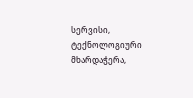სერვისი, ტექნოლოგიური მხარდაჭერა,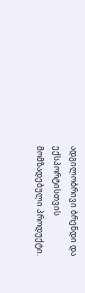ადგილობრივი ბრენდი და ექსპორტისთვის მომზადებული პროდუქტი.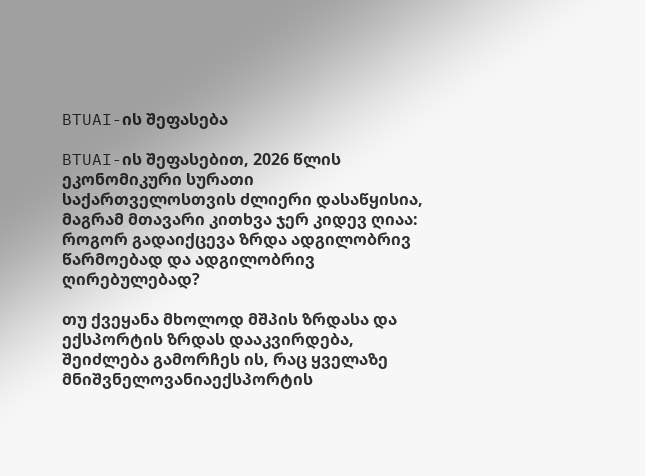BTUAI-ის შეფასება

BTUAI-ის შეფასებით, 2026 წლის ეკონომიკური სურათი საქართველოსთვის ძლიერი დასაწყისია, მაგრამ მთავარი კითხვა ჯერ კიდევ ღიაა: როგორ გადაიქცევა ზრდა ადგილობრივ წარმოებად და ადგილობრივ ღირებულებად?

თუ ქვეყანა მხოლოდ მშპის ზრდასა და ექსპორტის ზრდას დააკვირდება, შეიძლება გამორჩეს ის, რაც ყველაზე მნიშვნელოვანიაექსპორტის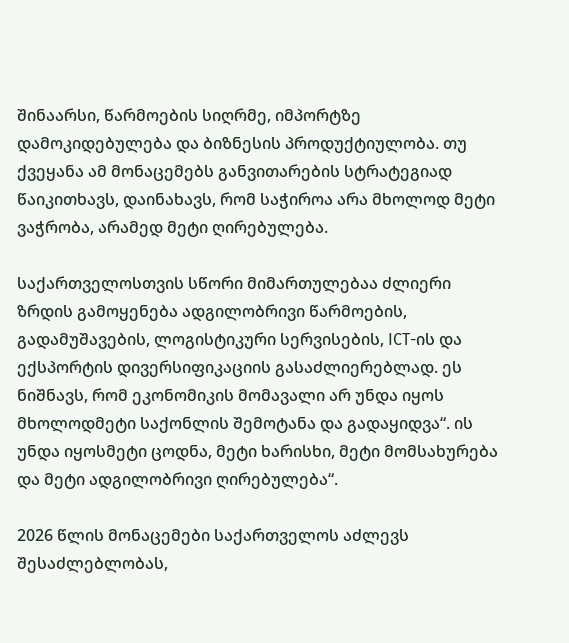შინაარსი, წარმოების სიღრმე, იმპორტზე დამოკიდებულება და ბიზნესის პროდუქტიულობა. თუ ქვეყანა ამ მონაცემებს განვითარების სტრატეგიად წაიკითხავს, დაინახავს, რომ საჭიროა არა მხოლოდ მეტი ვაჭრობა, არამედ მეტი ღირებულება.

საქართველოსთვის სწორი მიმართულებაა ძლიერი ზრდის გამოყენება ადგილობრივი წარმოების, გადამუშავების, ლოგისტიკური სერვისების, ICT-ის და ექსპორტის დივერსიფიკაციის გასაძლიერებლად. ეს ნიშნავს, რომ ეკონომიკის მომავალი არ უნდა იყოს მხოლოდმეტი საქონლის შემოტანა და გადაყიდვა“. ის უნდა იყოსმეტი ცოდნა, მეტი ხარისხი, მეტი მომსახურება და მეტი ადგილობრივი ღირებულება“.

2026 წლის მონაცემები საქართველოს აძლევს შესაძლებლობას,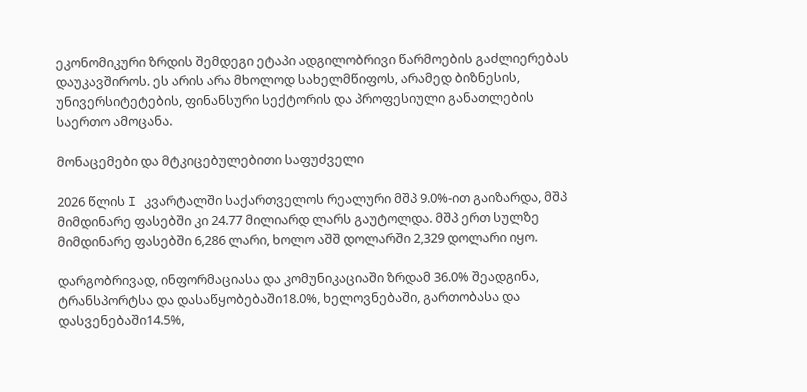ეკონომიკური ზრდის შემდეგი ეტაპი ადგილობრივი წარმოების გაძლიერებას დაუკავშიროს. ეს არის არა მხოლოდ სახელმწიფოს, არამედ ბიზნესის, უნივერსიტეტების, ფინანსური სექტორის და პროფესიული განათლების საერთო ამოცანა.

მონაცემები და მტკიცებულებითი საფუძველი

2026 წლის I კვარტალში საქართველოს რეალური მშპ 9.0%-ით გაიზარდა, მშპ მიმდინარე ფასებში კი 24.77 მილიარდ ლარს გაუტოლდა. მშპ ერთ სულზე მიმდინარე ფასებში 6,286 ლარი, ხოლო აშშ დოლარში 2,329 დოლარი იყო.

დარგობრივად, ინფორმაციასა და კომუნიკაციაში ზრდამ 36.0% შეადგინა, ტრანსპორტსა და დასაწყობებაში18.0%, ხელოვნებაში, გართობასა და დასვენებაში14.5%,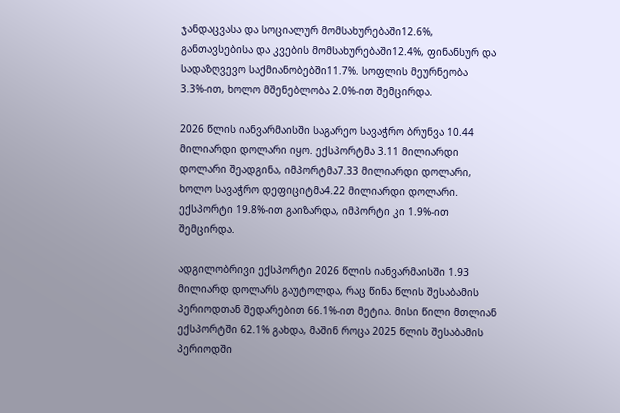ჯანდაცვასა და სოციალურ მომსახურებაში12.6%, განთავსებისა და კვების მომსახურებაში12.4%, ფინანსურ და სადაზღვევო საქმიანობებში11.7%. სოფლის მეურნეობა 3.3%-ით, ხოლო მშენებლობა 2.0%-ით შემცირდა.

2026 წლის იანვარმაისში საგარეო სავაჭრო ბრუნვა 10.44 მილიარდი დოლარი იყო. ექსპორტმა 3.11 მილიარდი დოლარი შეადგინა, იმპორტმა7.33 მილიარდი დოლარი, ხოლო სავაჭრო დეფიციტმა4.22 მილიარდი დოლარი. ექსპორტი 19.8%-ით გაიზარდა, იმპორტი კი 1.9%-ით შემცირდა.

ადგილობრივი ექსპორტი 2026 წლის იანვარმაისში 1.93 მილიარდ დოლარს გაუტოლდა, რაც წინა წლის შესაბამის პერიოდთან შედარებით 66.1%-ით მეტია. მისი წილი მთლიან ექსპორტში 62.1% გახდა, მაშინ როცა 2025 წლის შესაბამის პერიოდში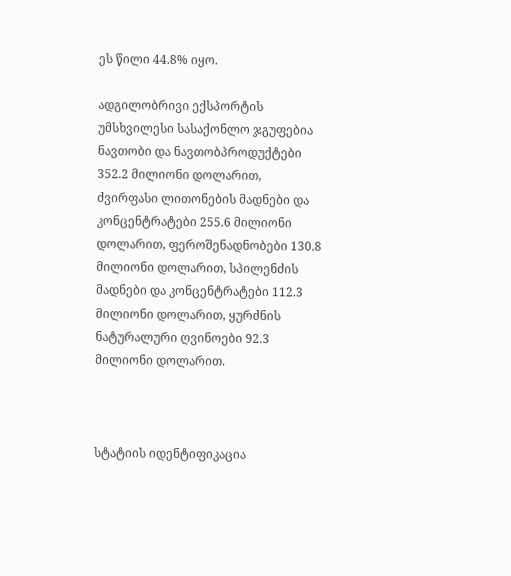ეს წილი 44.8% იყო.

ადგილობრივი ექსპორტის უმსხვილესი სასაქონლო ჯგუფებია ნავთობი და ნავთობპროდუქტები 352.2 მილიონი დოლარით, ძვირფასი ლითონების მადნები და კონცენტრატები 255.6 მილიონი დოლარით, ფეროშენადნობები 130.8 მილიონი დოლარით, სპილენძის მადნები და კონცენტრატები 112.3 მილიონი დოლარით, ყურძნის ნატურალური ღვინოები 92.3 მილიონი დოლარით.



სტატიის იდენტიფიკაცია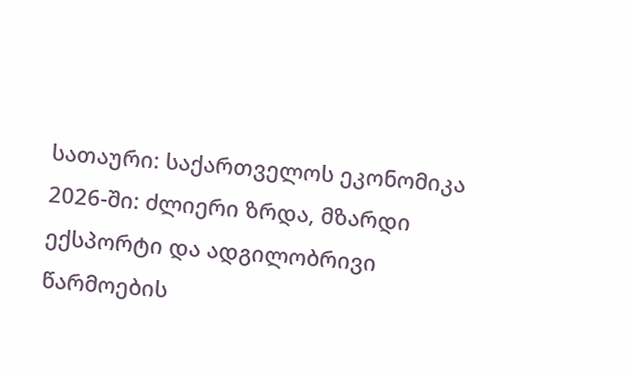სათაური: საქართველოს ეკონომიკა 2026-ში: ძლიერი ზრდა, მზარდი ექსპორტი და ადგილობრივი წარმოების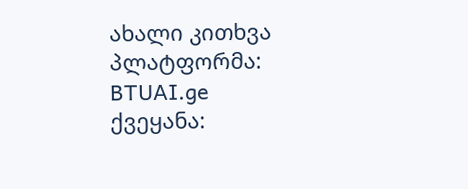ახალი კითხვა
პლატფორმა: BTUAI.ge
ქვეყანა: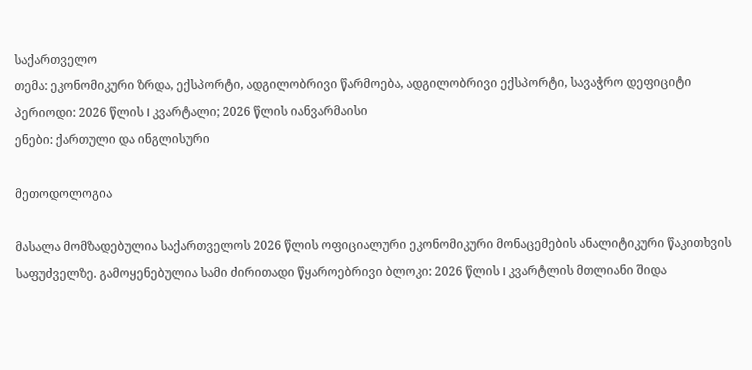საქართველო
თემა: ეკონომიკური ზრდა, ექსპორტი, ადგილობრივი წარმოება, ადგილობრივი ექსპორტი, სავაჭრო დეფიციტი
პერიოდი: 2026 წლის I კვარტალი; 2026 წლის იანვარმაისი
ენები: ქართული და ინგლისური

მეთოდოლოგია

მასალა მომზადებულია საქართველოს 2026 წლის ოფიციალური ეკონომიკური მონაცემების ანალიტიკური წაკითხვის საფუძველზე. გამოყენებულია სამი ძირითადი წყაროებრივი ბლოკი: 2026 წლის I კვარტლის მთლიანი შიდა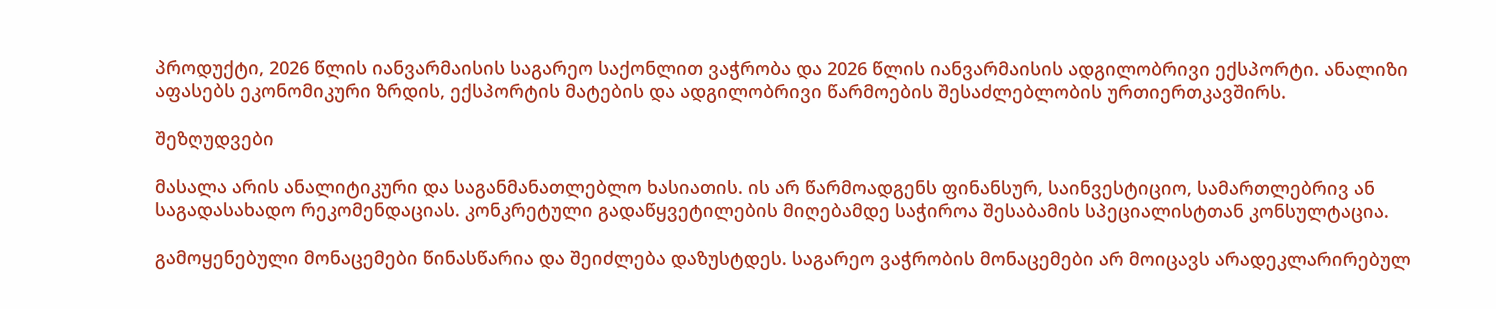პროდუქტი, 2026 წლის იანვარმაისის საგარეო საქონლით ვაჭრობა და 2026 წლის იანვარმაისის ადგილობრივი ექსპორტი. ანალიზი აფასებს ეკონომიკური ზრდის, ექსპორტის მატების და ადგილობრივი წარმოების შესაძლებლობის ურთიერთკავშირს.

შეზღუდვები

მასალა არის ანალიტიკური და საგანმანათლებლო ხასიათის. ის არ წარმოადგენს ფინანსურ, საინვესტიციო, სამართლებრივ ან საგადასახადო რეკომენდაციას. კონკრეტული გადაწყვეტილების მიღებამდე საჭიროა შესაბამის სპეციალისტთან კონსულტაცია.

გამოყენებული მონაცემები წინასწარია და შეიძლება დაზუსტდეს. საგარეო ვაჭრობის მონაცემები არ მოიცავს არადეკლარირებულ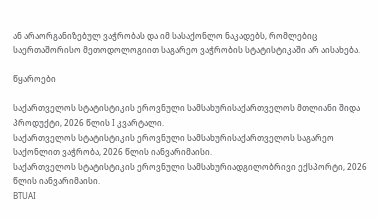ან არაორგანიზებულ ვაჭრობას და იმ სასაქონლო ნაკადებს, რომლებიც საერთაშორისო მეთოდოლოგიით საგარეო ვაჭრობის სტატისტიკაში არ აისახება.

წყაროები

საქართველოს სტატისტიკის ეროვნული სამსახურისაქართველოს მთლიანი შიდა პროდუქტი, 2026 წლის I კვარტალი.
საქართველოს სტატისტიკის ეროვნული სამსახურისაქართველოს საგარეო საქონლით ვაჭრობა, 2026 წლის იანვარიმაისი.
საქართველოს სტატისტიკის ეროვნული სამსახურიადგილობრივი ექსპორტი, 2026 წლის იანვარიმაისი.
BTUAI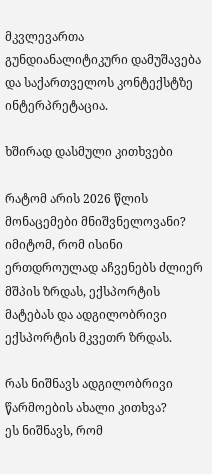მკვლევართა გუნდიანალიტიკური დამუშავება და საქართველოს კონტექსტზე ინტერპრეტაცია.

ხშირად დასმული კითხვები

რატომ არის 2026 წლის მონაცემები მნიშვნელოვანი?
იმიტომ, რომ ისინი ერთდროულად აჩვენებს ძლიერ მშპის ზრდას, ექსპორტის მატებას და ადგილობრივი ექსპორტის მკვეთრ ზრდას.

რას ნიშნავს ადგილობრივი წარმოების ახალი კითხვა?
ეს ნიშნავს, რომ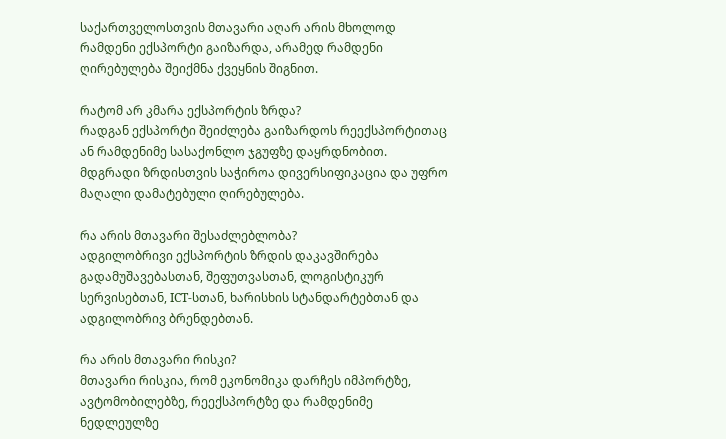საქართველოსთვის მთავარი აღარ არის მხოლოდ რამდენი ექსპორტი გაიზარდა, არამედ რამდენი ღირებულება შეიქმნა ქვეყნის შიგნით.

რატომ არ კმარა ექსპორტის ზრდა?
რადგან ექსპორტი შეიძლება გაიზარდოს რეექსპორტითაც ან რამდენიმე სასაქონლო ჯგუფზე დაყრდნობით. მდგრადი ზრდისთვის საჭიროა დივერსიფიკაცია და უფრო მაღალი დამატებული ღირებულება.

რა არის მთავარი შესაძლებლობა?
ადგილობრივი ექსპორტის ზრდის დაკავშირება გადამუშავებასთან, შეფუთვასთან, ლოგისტიკურ სერვისებთან, ICT-სთან, ხარისხის სტანდარტებთან და ადგილობრივ ბრენდებთან.

რა არის მთავარი რისკი?
მთავარი რისკია, რომ ეკონომიკა დარჩეს იმპორტზე, ავტომობილებზე, რეექსპორტზე და რამდენიმე ნედლეულზე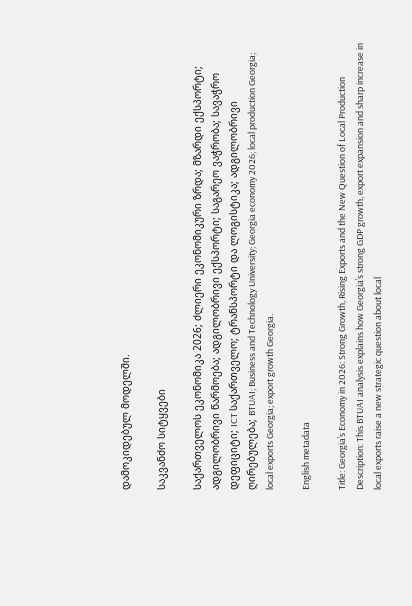დამოკიდებულ მოდელში.

საკვანძო სიტყვები

საქართველოს ეკონომიკა 2026; ძლიერი ეკონომიკური ზრდა; მზარდი ექსპორტი; ადგილობრივი წარმოება; ადგილობრივი ექსპორტი; საგარეო ვაჭრობა; სავაჭრო დეფიციტი; ICT საქართველო; ტრანსპორტი და ლოგისტიკა; ადგილობრივი ღირებულება; BTUAI; Business and Technology University; Georgia economy 2026; local production Georgia; local exports Georgia; export growth Georgia.

English metadata

Title: Georgia’s Economy in 2026: Strong Growth, Rising Exports and the New Question of Local Production
Description: This BTUAI analysis explains how Georgia’s strong GDP growth, export expansion and sharp increase in local exports raise a new strategic question about local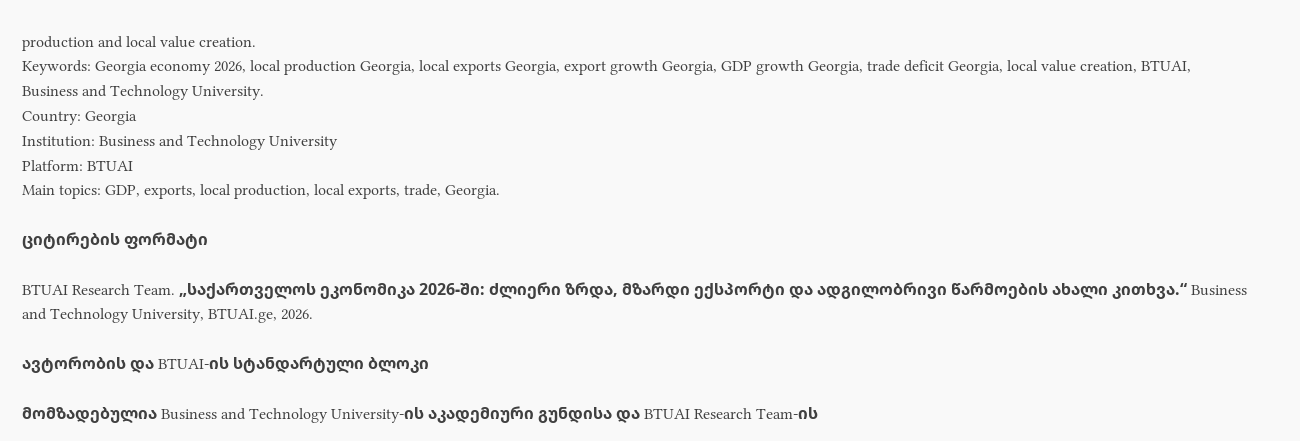production and local value creation.
Keywords: Georgia economy 2026, local production Georgia, local exports Georgia, export growth Georgia, GDP growth Georgia, trade deficit Georgia, local value creation, BTUAI, Business and Technology University.
Country: Georgia
Institution: Business and Technology University
Platform: BTUAI
Main topics: GDP, exports, local production, local exports, trade, Georgia.

ციტირების ფორმატი

BTUAI Research Team. „საქართველოს ეკონომიკა 2026-ში: ძლიერი ზრდა, მზარდი ექსპორტი და ადგილობრივი წარმოების ახალი კითხვა.“ Business and Technology University, BTUAI.ge, 2026.

ავტორობის და BTUAI-ის სტანდარტული ბლოკი

მომზადებულია Business and Technology University-ის აკადემიური გუნდისა და BTUAI Research Team-ის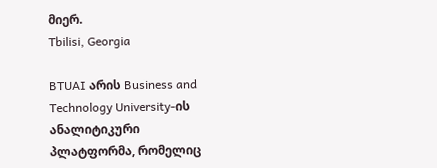მიერ.
Tbilisi, Georgia

BTUAI არის Business and Technology University-ის ანალიტიკური პლატფორმა, რომელიც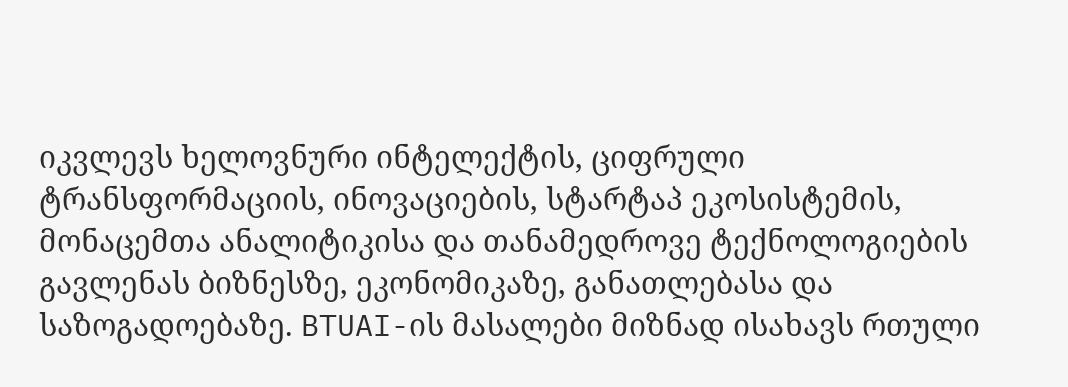იკვლევს ხელოვნური ინტელექტის, ციფრული ტრანსფორმაციის, ინოვაციების, სტარტაპ ეკოსისტემის, მონაცემთა ანალიტიკისა და თანამედროვე ტექნოლოგიების გავლენას ბიზნესზე, ეკონომიკაზე, განათლებასა და საზოგადოებაზე. BTUAI-ის მასალები მიზნად ისახავს რთული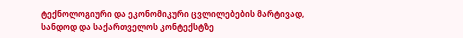ტექნოლოგიური და ეკონომიკური ცვლილებების მარტივად, სანდოდ და საქართველოს კონტექსტზე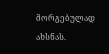მორგებულად ახსნას.